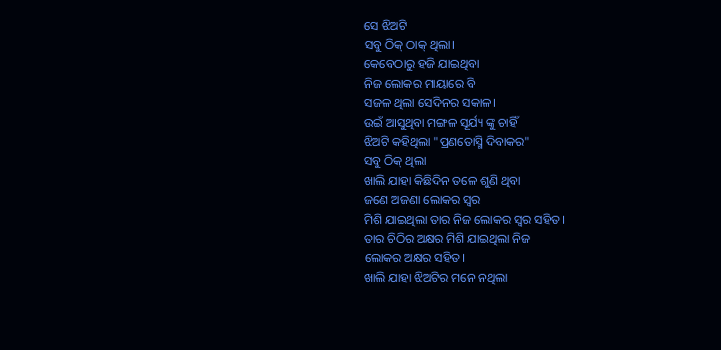ସେ ଝିଅଟି
ସବୁ ଠିକ୍ ଠାକ୍ ଥିଲା।
କେବେଠାରୁ ହଜି ଯାଇଥିବା
ନିଜ ଲୋକର ମାୟାରେ ବି
ସଜଳ ଥିଲା ସେଦିନର ସକାଳ।
ଉଇଁ ଆସୁଥିବା ମଙ୍ଗଳ ସୂର୍ଯ୍ୟ ଙ୍କୁ ଚାହିଁ
ଝିଅଟି କହିଥିଲା "ପ୍ରଣତୋସ୍ମି ଦିବାକର"
ସବୁ ଠିକ୍ ଥିଲା
ଖାଲି ଯାହା କିଛିଦିନ ତଳେ ଶୁଣି ଥିବା
ଜଣେ ଅଜଣା ଲୋକର ସ୍ୱର
ମିଶି ଯାଇଥିଲା ତାର ନିଜ ଲୋକର ସ୍ୱର ସହିତ।
ତାର ଚିଠିର ଅକ୍ଷର ମିଶି ଯାଇଥିଲା ନିଜ
ଲୋକର ଅକ୍ଷର ସହିତ।
ଖାଲି ଯାହା ଝିଅଟିର ମନେ ନଥିଲା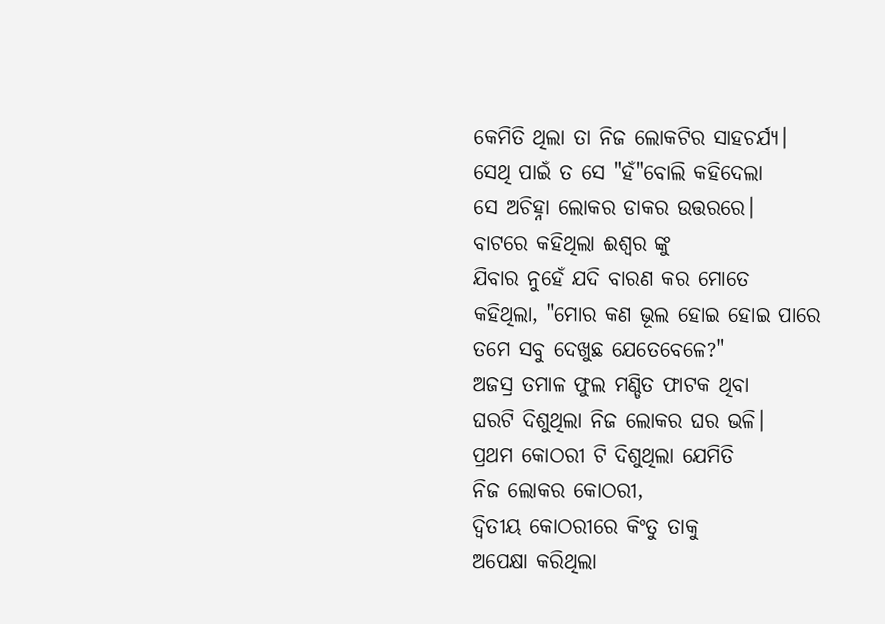କେମିତି ଥିଲା ତା ନିଜ ଲୋକଟିର ସାହଚର୍ଯ୍ୟ।
ସେଥି ପାଇଁ ତ ସେ "ହଁ"ବୋଲି କହିଦେଲା
ସେ ଅଚିହ୍ନା ଲୋକର ଡାକର ଉତ୍ତରରେ।
ବାଟରେ କହିଥିଲା ଈଶ୍ୱର ଙ୍କୁ
ଯିବାର ନୁହେଁ ଯଦି ବାରଣ କର ମୋତେ
କହିଥିଲା, "ମୋର କଣ ଭୂଲ ହୋଇ ହୋଇ ପାରେ
ତମେ ସବୁ ଦେଖୁଛ ଯେତେବେଳେ?"
ଅଜସ୍ର ତମାଳ ଫୁଲ ମଣ୍ଡିତ ଫାଟକ ଥିବା
ଘରଟି ଦିଶୁଥିଲା ନିଜ ଲୋକର ଘର ଭଳି।
ପ୍ରଥମ କୋଠରୀ ଟି ଦିଶୁଥିଲା ଯେମିତି
ନିଜ ଲୋକର କୋଠରୀ,
ଦ୍ଵିତୀୟ କୋଠରୀରେ କିଂତୁ ତାକୁ
ଅପେକ୍ଷା କରିଥିଲା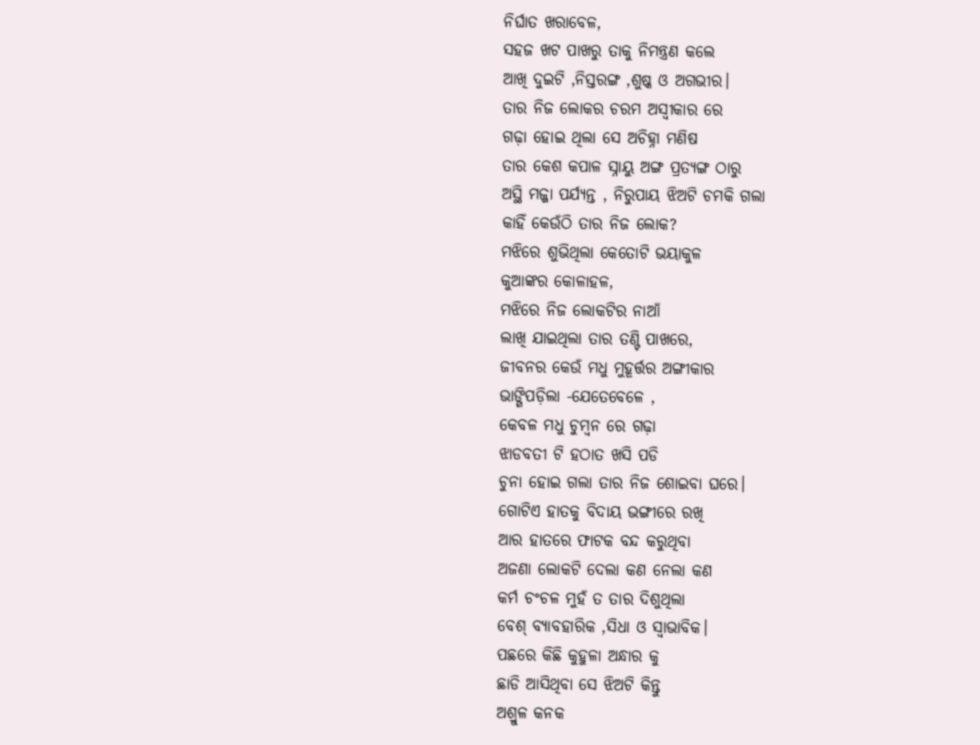ନିର୍ଘାତ ଖରାବେଳ,
ସହଜ ଖଟ ପାଖରୁ ତାକୁ ନିମନ୍ତ୍ରଣ କଲେ
ଆଖି ଦୁଇଟି ,ନିସ୍ତରଙ୍ଗ ,ଶୁଷ୍କ ଓ ଅଗଭୀର।
ତାର ନିଜ ଲୋକର ଚରମ ଅସ୍ବୀକାର ରେ
ଗଢ଼ା ହୋଇ ଥିଲା ସେ ଅଚିହ୍ନା ମଣିଷ
ତାର କେଶ କପାଳ ସ୍ନାୟୁ ଅଙ୍ଗ ପ୍ରତ୍ୟଙ୍ଗ ଠାରୁ
ଅସ୍ଥି ମଜ୍ଜା ପର୍ଯ୍ୟନ୍ତ , ନିରୁପାୟ ଝିଅଟି ଚମକି ଗଲା
କାହିଁ କେଉଁଠି ତାର ନିଜ ଲୋକ?
ମଝିରେ ଶୁଭିଥିଲା କେତୋଟି ଭୟାକୁଳ
କୁଆଙ୍କର କୋଳାହଳ,
ମଝିରେ ନିଜ ଲୋକଟିର ନାଆଁ
ଲାଖି ଯାଇଥିଲା ତାର ତଣ୍ଟି ପାଖରେ,
ଜୀବନର କେଉଁ ମଧୁ ମୁହୂର୍ତ୍ତର ଅଙ୍ଗୀକାର
ଭାଙ୍ଗିପଡ଼ିଲା -ଯେତେବେଳେ ,
କେବଳ ମଧୁ ଚୁମ୍ବନ ରେ ଗଢ଼ା
ଝାଡବତୀ ଟି ହଠାତ ଖସି ପଡି
ଚୁନା ହୋଇ ଗଲା ତାର ନିଜ ଶୋଇବା ଘରେ।
ଗୋଟିଏ ହାତକୁ ବିଦାୟ ଭଙ୍ଗୀରେ ରଖି
ଆର ହାତରେ ଫାଟକ ବନ୍ଦ କରୁଥିବା
ଅଜଣା ଲୋକଟି ଦେଲା କଣ ନେଲା କଣ
କର୍ମ ଚଂଚଳ ମୁହଁ ତ ତାର ଦିଶୁଥିଲା
ବେଶ୍ ବ୍ୟାବହାରିକ ,ସିଧା ଓ ସ୍ୱାଭାବିକ।
ପଛରେ କିଛି କୁହୁଳା ଅନ୍ଧାର କୁ
ଛାଡି ଆସିଥିବା ସେ ଝିଅଟି କିନ୍ତୁ
ଅଶ୍ରୁଳ କନକ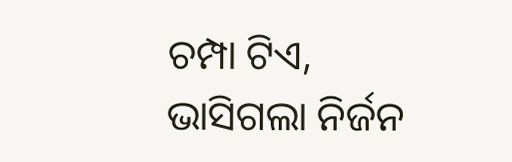ଚମ୍ପା ଟିଏ,
ଭାସିଗଲା ନିର୍ଜନ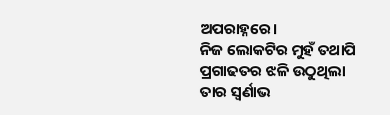ଅପରାହ୍ନରେ।
ନିଜ ଲୋକଟିର ମୁହଁ ତଥାପି
ପ୍ରଗାଢତର ଝଳି ଉଠୁଥିଲା
ତାର ସ୍ବର୍ଣାଭ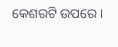କେଶରଟି ଉପରେ।